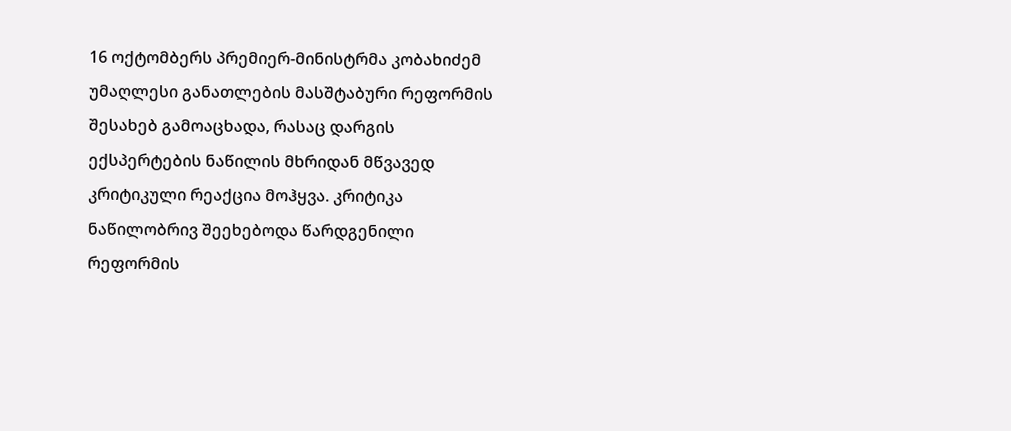16 ოქტომბერს პრემიერ-მინისტრმა კობახიძემ უმაღლესი განათლების მასშტაბური რეფორმის შესახებ გამოაცხადა, რასაც დარგის ექსპერტების ნაწილის მხრიდან მწვავედ კრიტიკული რეაქცია მოჰყვა. კრიტიკა ნაწილობრივ შეეხებოდა წარდგენილი რეფორმის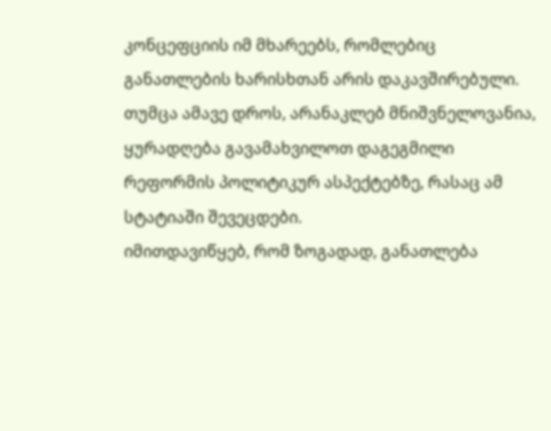კონცეფციის იმ მხარეებს, რომლებიც განათლების ხარისხთან არის დაკავშირებული. თუმცა ამავე დროს, არანაკლებ მნიშვნელოვანია, ყურადღება გავამახვილოთ დაგეგმილი რეფორმის პოლიტიკურ ასპექტებზე, რასაც ამ სტატიაში შევეცდები.
იმითდავიწყებ, რომ ზოგადად, განათლება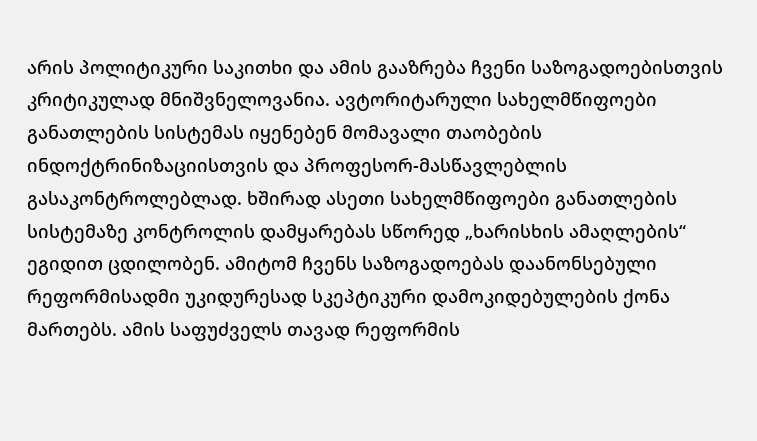არის პოლიტიკური საკითხი და ამის გააზრება ჩვენი საზოგადოებისთვის კრიტიკულად მნიშვნელოვანია. ავტორიტარული სახელმწიფოები განათლების სისტემას იყენებენ მომავალი თაობების ინდოქტრინიზაციისთვის და პროფესორ-მასწავლებლის გასაკონტროლებლად. ხშირად ასეთი სახელმწიფოები განათლების სისტემაზე კონტროლის დამყარებას სწორედ „ხარისხის ამაღლების“ ეგიდით ცდილობენ. ამიტომ ჩვენს საზოგადოებას დაანონსებული რეფორმისადმი უკიდურესად სკეპტიკური დამოკიდებულების ქონა მართებს. ამის საფუძველს თავად რეფორმის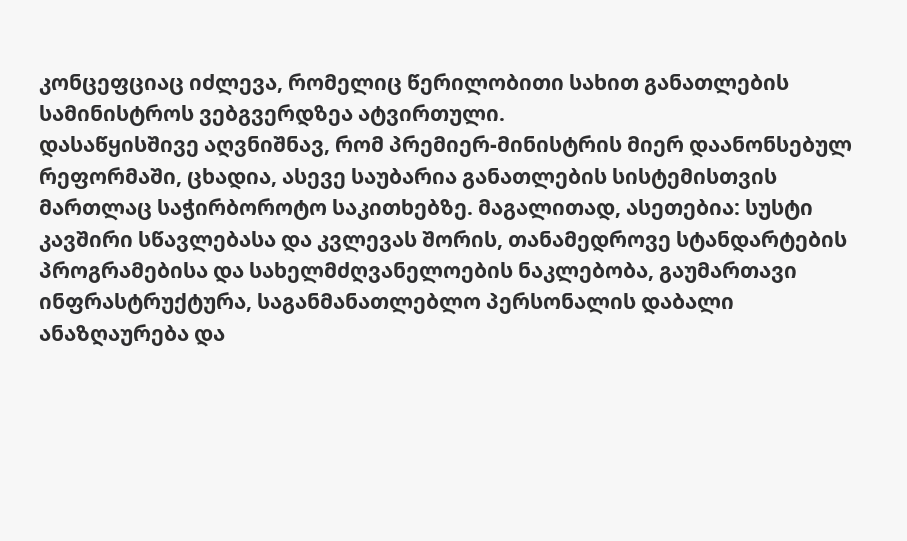კონცეფციაც იძლევა, რომელიც წერილობითი სახით განათლების სამინისტროს ვებგვერდზეა ატვირთული.
დასაწყისშივე აღვნიშნავ, რომ პრემიერ-მინისტრის მიერ დაანონსებულ რეფორმაში, ცხადია, ასევე საუბარია განათლების სისტემისთვის მართლაც საჭირბოროტო საკითხებზე. მაგალითად, ასეთებია: სუსტი კავშირი სწავლებასა და კვლევას შორის, თანამედროვე სტანდარტების პროგრამებისა და სახელმძღვანელოების ნაკლებობა, გაუმართავი ინფრასტრუქტურა, საგანმანათლებლო პერსონალის დაბალი ანაზღაურება და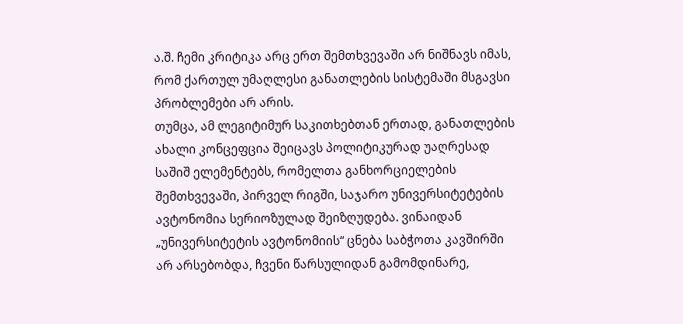ა.შ. ჩემი კრიტიკა არც ერთ შემთხვევაში არ ნიშნავს იმას, რომ ქართულ უმაღლესი განათლების სისტემაში მსგავსი პრობლემები არ არის.
თუმცა, ამ ლეგიტიმურ საკითხებთან ერთად, განათლების ახალი კონცეფცია შეიცავს პოლიტიკურად უაღრესად საშიშ ელემენტებს, რომელთა განხორციელების შემთხვევაში, პირველ რიგში, საჯარო უნივერსიტეტების ავტონომია სერიოზულად შეიზღუდება. ვინაიდან „უნივერსიტეტის ავტონომიის“ ცნება საბჭოთა კავშირში არ არსებობდა, ჩვენი წარსულიდან გამომდინარე,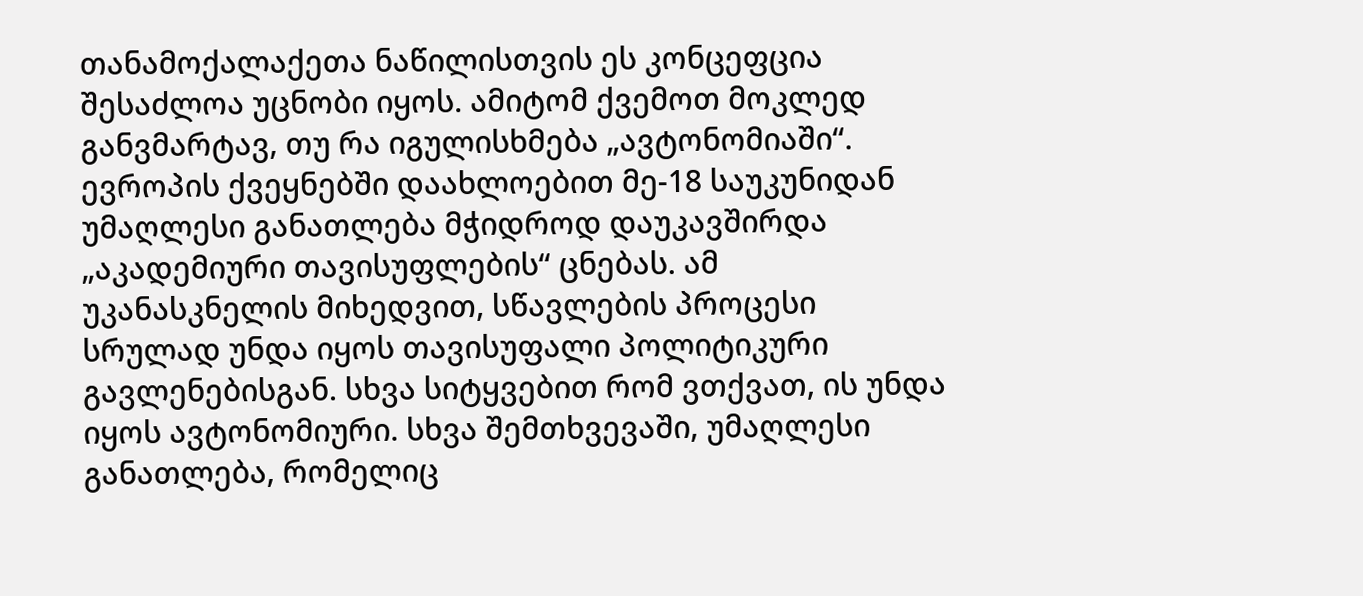თანამოქალაქეთა ნაწილისთვის ეს კონცეფცია შესაძლოა უცნობი იყოს. ამიტომ ქვემოთ მოკლედ განვმარტავ, თუ რა იგულისხმება „ავტონომიაში“.
ევროპის ქვეყნებში დაახლოებით მე-18 საუკუნიდან უმაღლესი განათლება მჭიდროდ დაუკავშირდა „აკადემიური თავისუფლების“ ცნებას. ამ უკანასკნელის მიხედვით, სწავლების პროცესი სრულად უნდა იყოს თავისუფალი პოლიტიკური გავლენებისგან. სხვა სიტყვებით რომ ვთქვათ, ის უნდა იყოს ავტონომიური. სხვა შემთხვევაში, უმაღლესი განათლება, რომელიც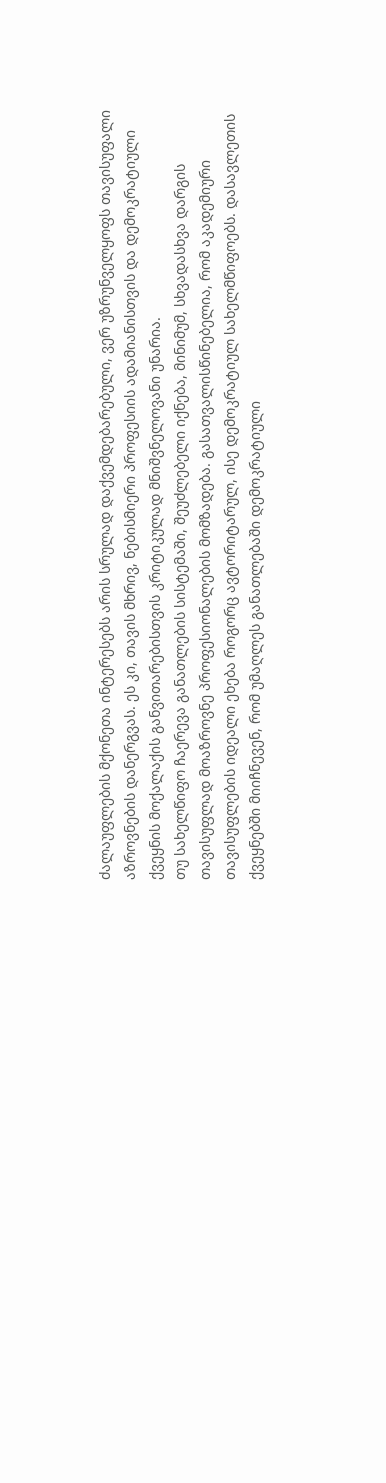ძალაუფლების მქონეთა ინტერესებს არის სრულად დაქვემდებარებული, ვერ უზრუნველყოფს თავისუფალი აზროვნების დანერგვას. ეს კი, თავის მხრივ, ნებისმიერი პროფესიის ადამიანისთვის და დემოკრატიული ქვეყნის მოქალაქის განვითარებისთვის კრიტიკულად მნიშვნელოვანი უნარია.
თუ სახელწიფო ჩაერევა განათლების სისტემაში, შეუძლებელი იქნება, მინიმუმ, სხვადასხვა დარგის თავისუფლად მოაზროვნე პროფესიონალების მომზადება. გასათვალისწინებელია, რომ აკადემიური თავისუფლების იდეალი ეხება როგორც ავტორიტარულ, ისე დემოკრატიულ სახელმწიფოებს. დასავლეთის ქვეყნებში მიიჩნევენ, რომ უმაღლეს განათლებაში დემოკრატიული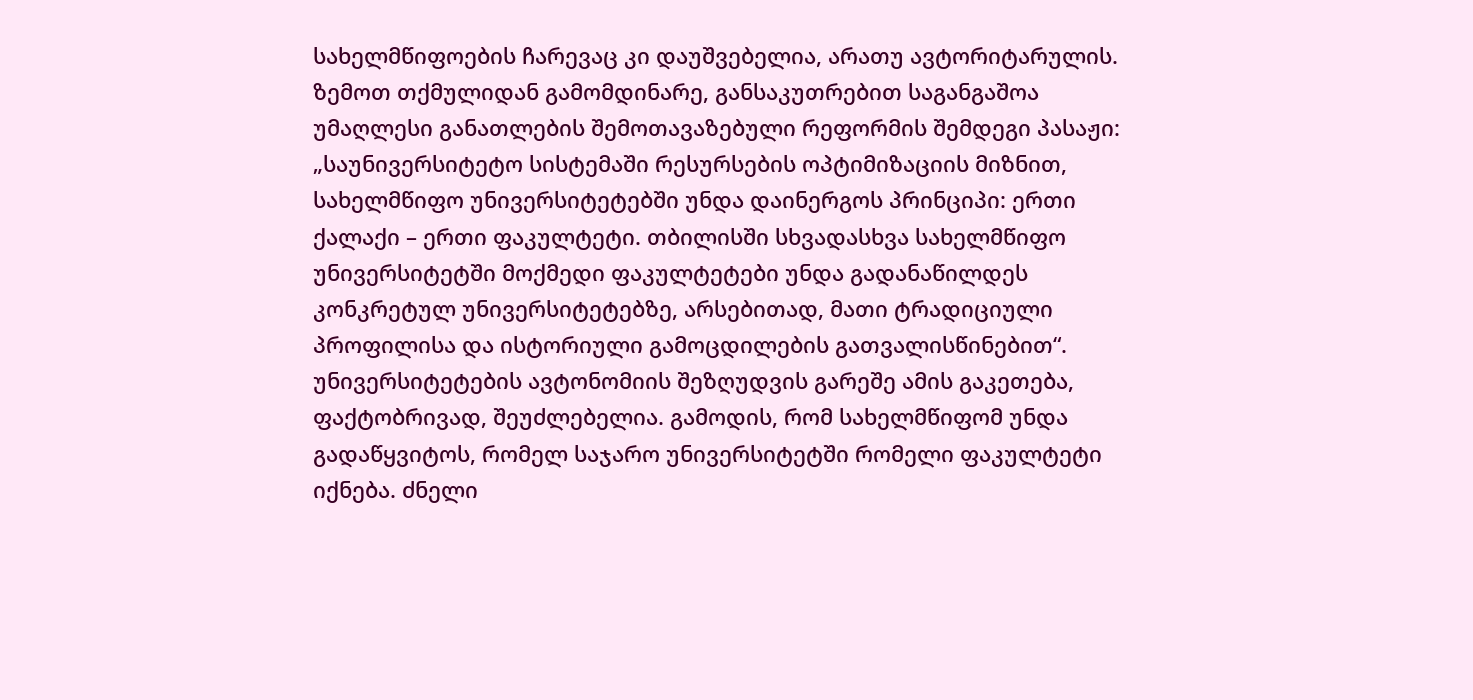სახელმწიფოების ჩარევაც კი დაუშვებელია, არათუ ავტორიტარულის.
ზემოთ თქმულიდან გამომდინარე, განსაკუთრებით საგანგაშოა უმაღლესი განათლების შემოთავაზებული რეფორმის შემდეგი პასაჟი:
„საუნივერსიტეტო სისტემაში რესურსების ოპტიმიზაციის მიზნით, სახელმწიფო უნივერსიტეტებში უნდა დაინერგოს პრინციპი: ერთი ქალაქი – ერთი ფაკულტეტი. თბილისში სხვადასხვა სახელმწიფო უნივერსიტეტში მოქმედი ფაკულტეტები უნდა გადანაწილდეს კონკრეტულ უნივერსიტეტებზე, არსებითად, მათი ტრადიციული პროფილისა და ისტორიული გამოცდილების გათვალისწინებით“.
უნივერსიტეტების ავტონომიის შეზღუდვის გარეშე ამის გაკეთება, ფაქტობრივად, შეუძლებელია. გამოდის, რომ სახელმწიფომ უნდა გადაწყვიტოს, რომელ საჯარო უნივერსიტეტში რომელი ფაკულტეტი იქნება. ძნელი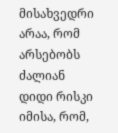მისახვედრი არაა, რომ არსებობს ძალიან დიდი რისკი იმისა, რომ,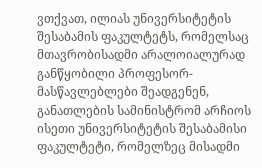ვთქვათ, ილიას უნივერსიტეტის შესაბამის ფაკულტეტს, რომელსაც მთავრობისადმი არალოიალურად განწყობილი პროფესორ-მასწავლებლები შეადგენენ, განათლების სამინისტრომ არჩიოს ისეთი უნივერსიტეტის შესაბამისი ფაკულტეტი, რომელზეც მისადმი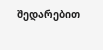შედარებით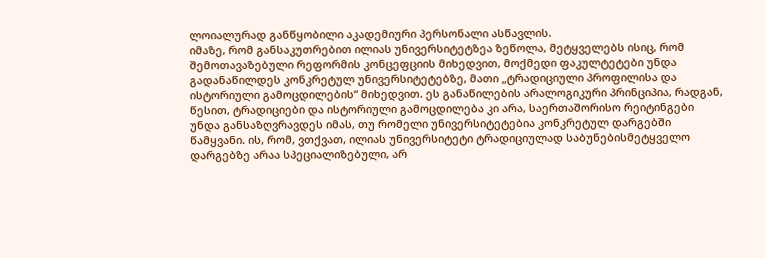ლოიალურად განწყობილი აკადემიური პერსონალი ასწავლის.
იმაზე, რომ განსაკუთრებით ილიას უნივერსიტეტზეა ზეწოლა, მეტყველებს ისიც, რომ შემოთავაზებული რეფორმის კონცეფციის მიხედვით, მოქმედი ფაკულტეტები უნდა გადანაწილდეს კონკრეტულ უნივერსიტეტებზე, მათი „ტრადიციული პროფილისა და ისტორიული გამოცდილების“ მიხედვით. ეს განაწილების არალოგიკური პრინციპია, რადგან, წესით, ტრადიციები და ისტორიული გამოცდილება კი არა, საერთაშორისო რეიტინგები უნდა განსაზღვრავდეს იმას, თუ რომელი უნივერსიტეტებია კონკრეტულ დარგებში წამყვანი. ის, რომ, ვთქვათ, ილიას უნივერსიტეტი ტრადიციულად საბუნებისმეტყველო დარგებზე არაა სპეციალიზებული, არ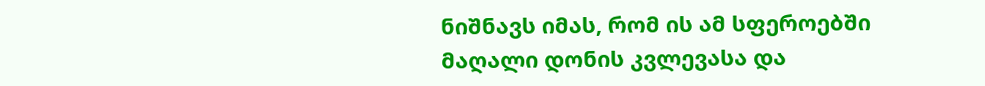ნიშნავს იმას, რომ ის ამ სფეროებში მაღალი დონის კვლევასა და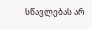სწავლებას არ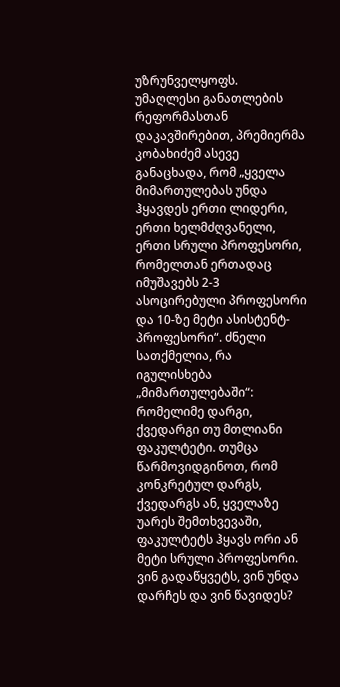უზრუნველყოფს.
უმაღლესი განათლების რეფორმასთან დაკავშირებით, პრემიერმა კობახიძემ ასევე განაცხადა, რომ „ყველა მიმართულებას უნდა ჰყავდეს ერთი ლიდერი, ერთი ხელმძღვანელი, ერთი სრული პროფესორი, რომელთან ერთადაც იმუშავებს 2-3 ასოცირებული პროფესორი და 10-ზე მეტი ასისტენტ-პროფესორი“. ძნელი სათქმელია, რა იგულისხება „მიმართულებაში“: რომელიმე დარგი, ქვედარგი თუ მთლიანი ფაკულტეტი. თუმცა წარმოვიდგინოთ, რომ კონკრეტულ დარგს, ქვედარგს ან, ყველაზე უარეს შემთხვევაში, ფაკულტეტს ჰყავს ორი ან მეტი სრული პროფესორი. ვინ გადაწყვეტს, ვინ უნდა დარჩეს და ვინ წავიდეს?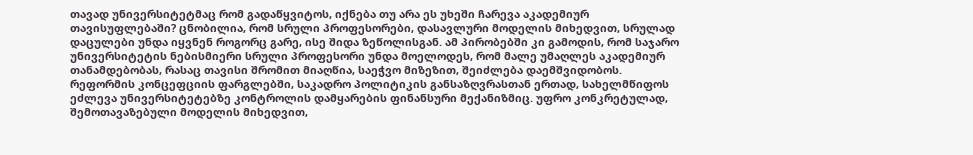თავად უნივერსიტეტმაც რომ გადაწყვიტოს, იქნება თუ არა ეს უხეში ჩარევა აკადემიურ თავისუფლებაში? ცნობილია, რომ სრული პროფესორები, დასავლური მოდელის მიხედვით, სრულად დაცულები უნდა იყვნენ როგორც გარე, ისე შიდა ზეწოლისგან. ამ პირობებში კი გამოდის, რომ საჯარო უნივერსიტეტის ნებისმიერი სრული პროფესორი უნდა მოელოდეს, რომ მალე უმაღლეს აკადემიურ თანამდებობას, რასაც თავისი შრომით მიაღწია, საეჭვო მიზეზით, შეიძლება დაემშვიდობოს.
რეფორმის კონცეფციის ფარგლებში, საკადრო პოლიტიკის განსაზღვრასთან ერთად, სახელმწიფოს ეძლევა უნივერსიტეტებზე კონტროლის დამყარების ფინანსური მექანიზმიც. უფრო კონკრეტულად, შემოთავაზებული მოდელის მიხედვით,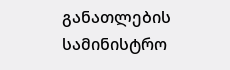განათლების სამინისტრო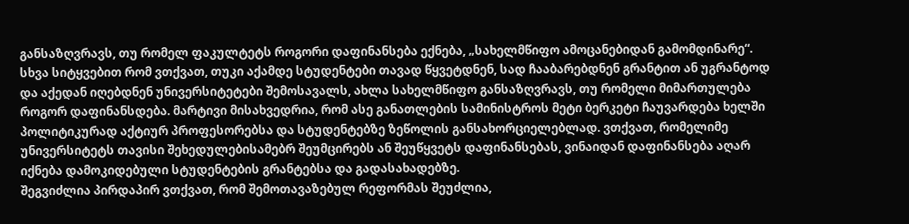განსაზღვრავს, თუ რომელ ფაკულტეტს როგორი დაფინანსება ექნება, „სახელმწიფო ამოცანებიდან გამომდინარე“. სხვა სიტყვებით რომ ვთქვათ, თუკი აქამდე სტუდენტები თავად წყვეტდნენ, სად ჩააბარებდნენ გრანტით ან უგრანტოდ და აქედან იღებდნენ უნივერსიტეტები შემოსავალს, ახლა სახელმწიფო განსაზღვრავს, თუ რომელი მიმართულება როგორ დაფინანსდება. მარტივი მისახვედრია, რომ ასე განათლების სამინისტროს მეტი ბერკეტი ჩაუვარდება ხელში პოლიტიკურად აქტიურ პროფესორებსა და სტუდენტებზე ზეწოლის განსახორციელებლად. ვთქვათ, რომელიმე უნივერსიტეტს თავისი შეხედულებისამებრ შეუმცირებს ან შეუწყვეტს დაფინანსებას, ვინაიდან დაფინანსება აღარ იქნება დამოკიდებული სტუდენტების გრანტებსა და გადასახადებზე.
შეგვიძლია პირდაპირ ვთქვათ, რომ შემოთავაზებულ რეფორმას შეუძლია,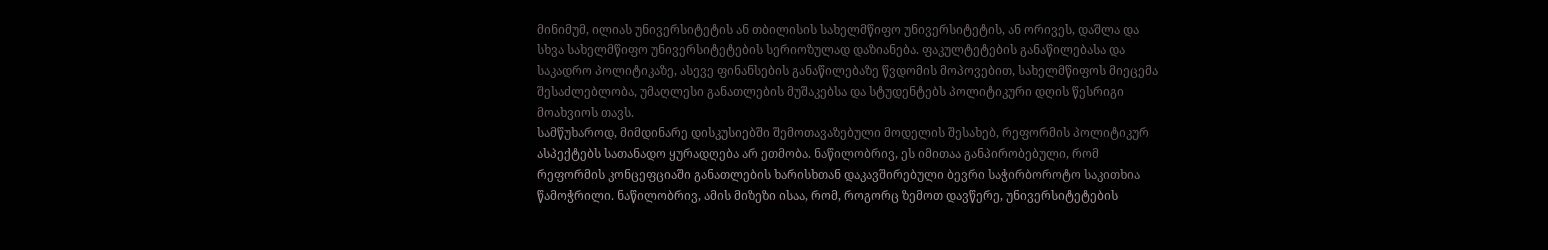მინიმუმ, ილიას უნივერსიტეტის ან თბილისის სახელმწიფო უნივერსიტეტის, ან ორივეს, დაშლა და სხვა სახელმწიფო უნივერსიტეტების სერიოზულად დაზიანება. ფაკულტეტების განაწილებასა და საკადრო პოლიტიკაზე, ასევე ფინანსების განაწილებაზე წვდომის მოპოვებით, სახელმწიფოს მიეცემა შესაძლებლობა, უმაღლესი განათლების მუშაკებსა და სტუდენტებს პოლიტიკური დღის წესრიგი მოახვიოს თავს.
სამწუხაროდ, მიმდინარე დისკუსიებში შემოთავაზებული მოდელის შესახებ, რეფორმის პოლიტიკურ ასპექტებს სათანადო ყურადღება არ ეთმობა. ნაწილობრივ, ეს იმითაა განპირობებული, რომ რეფორმის კონცეფციაში განათლების ხარისხთან დაკავშირებული ბევრი საჭირბოროტო საკითხია წამოჭრილი. ნაწილობრივ, ამის მიზეზი ისაა, რომ, როგორც ზემოთ დავწერე, უნივერსიტეტების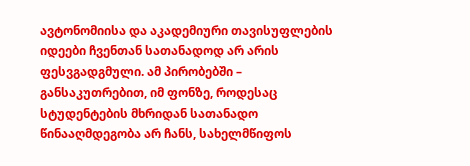ავტონომიისა და აკადემიური თავისუფლების იდეები ჩვენთან სათანადოდ არ არის ფესვგადგმული. ამ პირობებში – განსაკუთრებით, იმ ფონზე, როდესაც სტუდენტების მხრიდან სათანადო წინააღმდეგობა არ ჩანს, სახელმწიფოს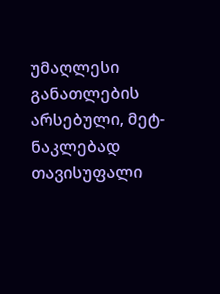უმაღლესი განათლების არსებული, მეტ-ნაკლებად თავისუფალი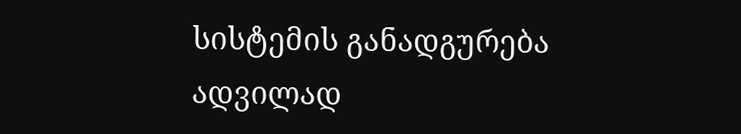სისტემის განადგურება ადვილად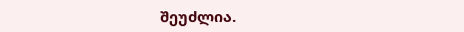შეუძლია.